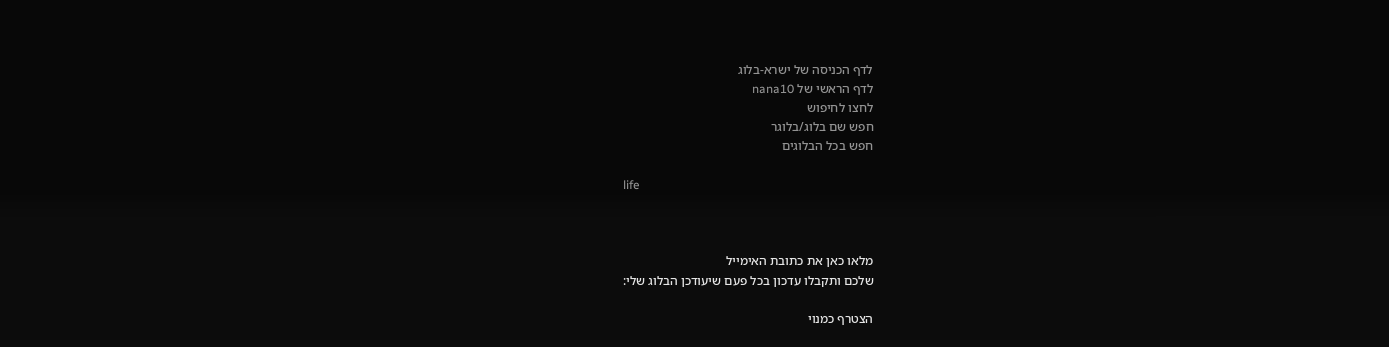לדף הכניסה של ישרא-בלוג
לדף הראשי של nana10
לחצו לחיפוש
חפש שם בלוג/בלוגר
חפש בכל הבלוגים

life



מלאו כאן את כתובת האימייל
שלכם ותקבלו עדכון בכל פעם שיעודכן הבלוג שלי:

הצטרף כמנוי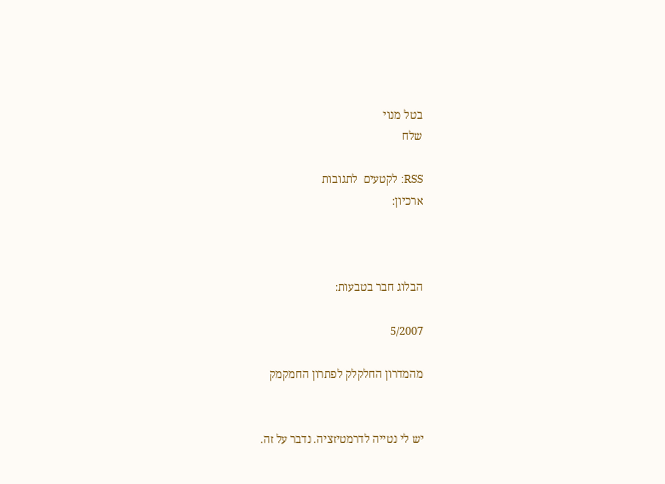בטל מנוי
שלח

RSS: לקטעים  לתגובות
ארכיון:



הבלוג חבר בטבעות:

5/2007

מהמדרון החלקלק לפתרון החמקמק


יש לי נטייה לדרמטיזציה. נדבר על זה.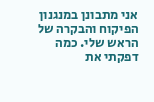אני מתבונן במנגנון הפיקוח והבקרה של הראש שלי. כמה דפקתי את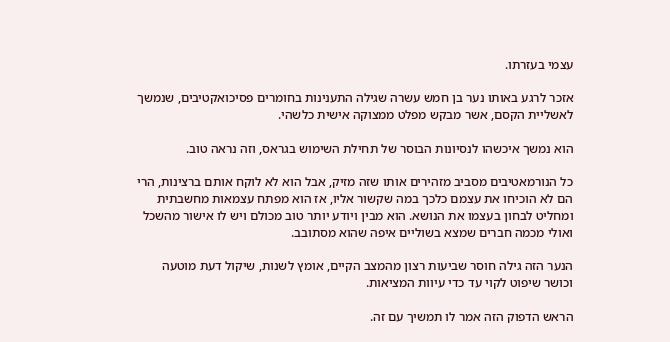עצמי בעזרתו.

אזכר לרגע באותו נער בן חמש עשרה שגילה התענינות בחומרים פסיכואקטיבים, שנמשך לאשליית הקסם, אשר מבקש מפלט ממצוקה אישית כלשהי.

הוא נמשך איכשהו לנסיונות הבוסר של תחילת השימוש בגראס, וזה נראה טוב.

כל הנורמאטיבים מסביב מזהירים אותו שזה מזיק, אבל הוא לא לוקח אותם ברצינות, הרי הם לא הוכיחו את עצמם כלכך במה שקשור אליו, אז הוא מפתח עצמאות מחשבתית ומחליט לבחון בעצמו את הנושא. הוא מבין ויודע יותר טוב מכולם ויש לו אישור מהשכל ואולי מכמה חברים שמצא בשוליים איפה שהוא מסתובב.

הנער הזה גילה חוסר שביעות רצון מהמצב הקיים, אומץ לשנות, שיקול דעת מוטעה וכושר שיפוט לקוי עד כדי עיוות המציאות.

הראש הדפוק הזה אמר לו תמשיך עם זה.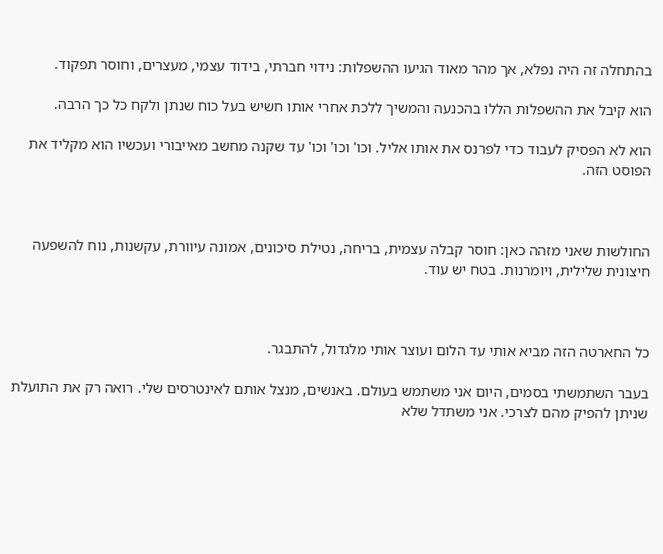בהתחלה זה היה נפלא, אך מהר מאוד הגיעו ההשפלות: נידוי חברתי, בידוד עצמי, מעצרים, וחוסר תפקוד.

הוא קיבל את ההשפלות הללו בהכנעה והמשיך ללכת אחרי אותו חשיש בעל כוח שנתן ולקח כל כך הרבה.

הוא לא הפסיק לעבוד כדי לפרנס את אותו אליל. וכו' וכו' וכו' עד שקנה מחשב מאייבורי ועכשיו הוא מקליד את הפוסט הזה.



החולשות שאני מזהה כאן: חוסר קבלה עצמית, בריחה, נטילת סיכונים, אמונה עיוורת, עקשנות, נוח להשפעה חיצונית שלילית, ויומרנות. בטח יש עוד.



כל החארטה הזה מביא אותי עד הלום ועוצר אותי מלגדול, להתבגר.

בעבר השתמשתי בסמים, היום אני משתמש בעולם. באנשים, מנצל אותם לאינטרסים שלי. רואה רק את התועלת שניתן להפיק מהם לצרכי. אני משתדל שלא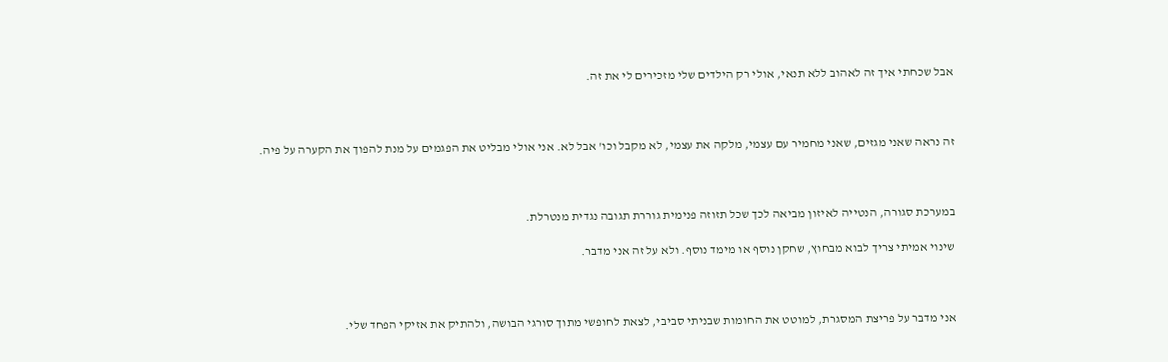אבל שכחתי איך זה לאהוב ללא תנאי, אולי רק הילדים שלי מזכירים לי את זה.



זה נראה שאני מגזים, שאני מחמיר עם עצמי, מלקה את עצמי, לא מקבל וכו' אבל לא. אני אולי מבליט את הפגמים על מנת להפוך את הקערה על פיה.



במערכת סגורה, הנטייה לאיזון מביאה לכך שכל תזוזה פנימית גוררת תגובה נגדית מנטרלת.

שינוי אמיתי צריך לבוא מבחוץ, שחקן נוסף או מימד נוסף. ולא על זה אני מדבר.



אני מדבר על פריצת המסגרת, למוטט את החומות שבניתי סביבי, לצאת לחופשי מתוך סורגי הבושה, ולהתיק את אזיקי הפחד שלי.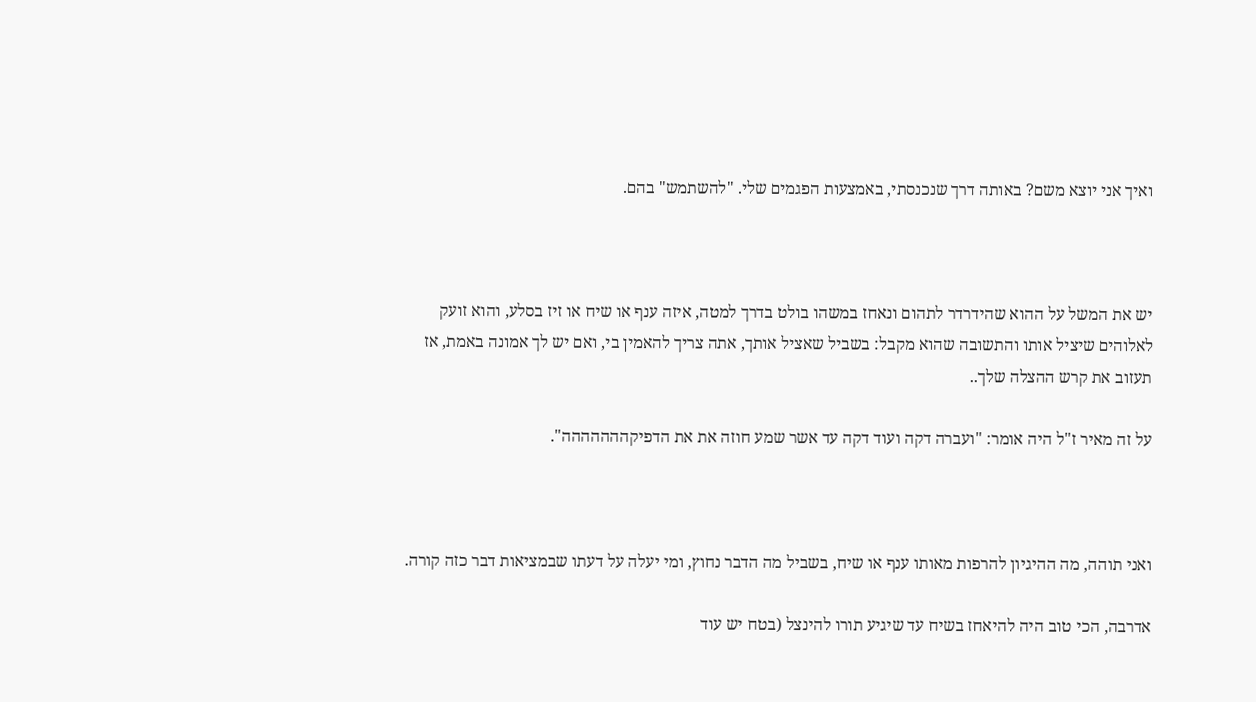ואיך אני יוצא משם? באותה דרך שנכנסתי, באמצעות הפגמים שלי. "להשתמש" בהם.



יש את המשל על ההוא שהידרדר לתהום ונאחז במשהו בולט בדרך למטה, איזה ענף או שיח או זיז בסלע, והוא זועק לאלוהים שיציל אותו והתשובה שהוא מקבל: בשביל שאציל אותך, אתה צריך להאמין בי, ואם יש לך אמונה באמת, אז תעזוב את קרש ההצלה שלך..

על זה מאיר ז"ל היה אומר: "ועברה דקה ועוד דקה עד אשר שמע חוזה את את הדפיקההההההה".



ואני תוהה, מה ההיגיון להרפות מאותו ענף או שיח, בשביל מה הדבר נחוץ, ומי יעלה על דעתו שבמציאות דבר כזה קורה.

אדרבה, הכי טוב היה להיאחז בשיח עד שיגיע תורו להינצל (בטח יש עוד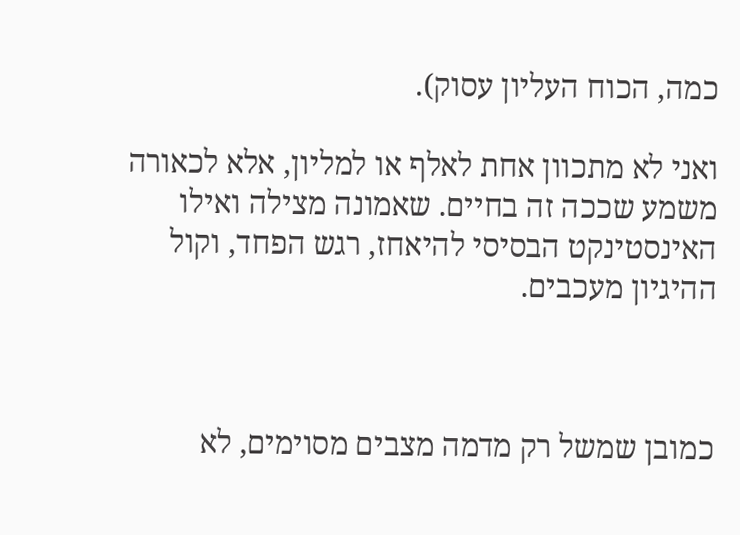כמה, הכוח העליון עסוק).

ואני לא מתכוון אחת לאלף או למליון, אלא לכאורה משמע שככה זה בחיים. שאמונה מצילה ואילו האינסטינקט הבסיסי להיאחז, רגש הפחד, וקול ההיגיון מעכבים.



כמובן שמשל רק מדמה מצבים מסוימים, לא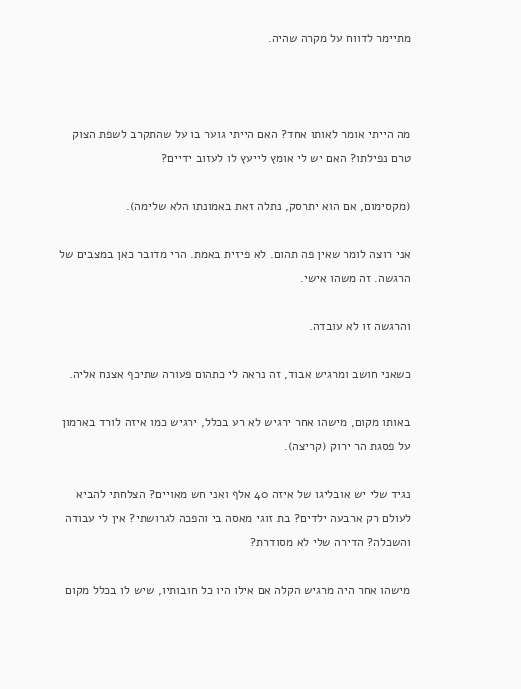מתיימר לדווח על מקרה שהיה.



מה הייתי אומר לאותו אחד? האם הייתי גוער בו על שהתקרב לשפת הצוק טרם נפילתו? האם יש לי אומץ לייעץ לו לעזוב ידיים?

(מקסימום, אם הוא יתרסק, נתלה זאת באמונתו הלא שלימה).

אני רוצה לומר שאין פה תהום. לא פיזית באמת. הרי מדובר כאן במצבים של הרגשה. זה משהו אישי.

והרגשה זו לא עובדה.

כשאני חושב ומרגיש אבוד, זה נראה לי כתהום פעורה שתיכף אצנח אליה.

באותו מקום, מישהו אחר ירגיש לא רע בכלל, ירגיש כמו איזה לורד בארמון על פסגת הר ירוק (קריצה).

נגיד שלי יש אובליגו של איזה 40 אלף ואני חש מאויים? הצלחתי להביא לעולם רק ארבעה ילדים? בת זוגי מאסה בי והפכה לגרושתי? אין לי עבודה והשכלה? הדירה שלי לא מסודרת?

מישהו אחר היה מרגיש הקלה אם אילו היו כל חובותיו, שיש לו בכלל מקום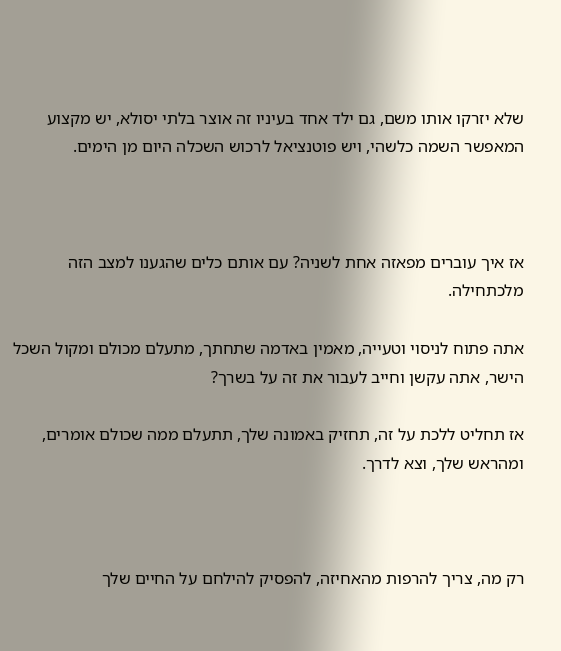שלא יזרקו אותו משם, גם ילד אחד בעיניו זה אוצר בלתי יסולא, יש מקצוע המאפשר השמה כלשהי, ויש פוטנציאל לרכוש השכלה היום מן הימים.



אז איך עוברים מפאזה אחת לשניה? עם אותם כלים שהגענו למצב הזה מלכתחילה.

אתה פתוח לניסוי וטעייה, מאמין באדמה שתחתך, מתעלם מכולם ומקול השכל הישר, אתה עקשן וחייב לעבור את זה על בשרך?

אז תחליט ללכת על זה, תחזיק באמונה שלך, תתעלם ממה שכולם אומרים, ומהראש שלך, וצא לדרך.



רק מה, צריך להרפות מהאחיזה, להפסיק להילחם על החיים שלך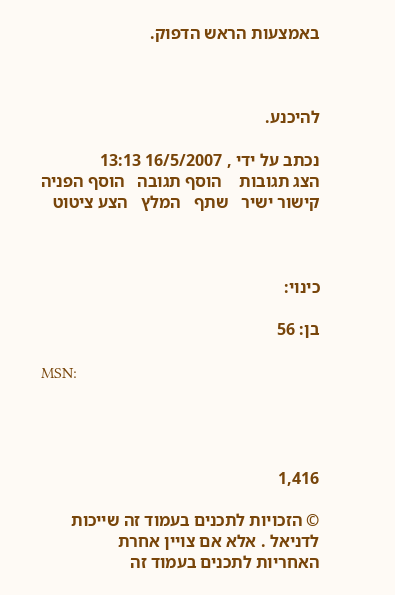באמצעות הראש הדפוק.



להיכנע.

נכתב על ידי , 16/5/2007 13:13
הצג תגובות    הוסף תגובה   הוסף הפניה   קישור ישיר   שתף   המלץ   הצע ציטוט



כינוי:

בן: 56

MSN:




1,416

© הזכויות לתכנים בעמוד זה שייכות לדניאל . אלא אם צויין אחרת
האחריות לתכנים בעמוד זה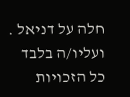חלה על דניאל . ועליו/ה בלבד
כל הזכויות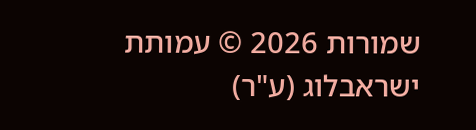שמורות 2026 © עמותת ישראבלוג (ע"ר)